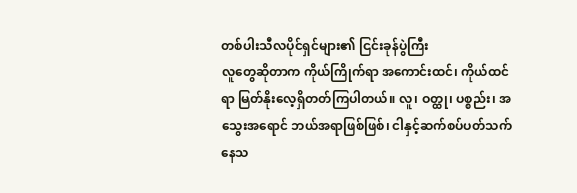တစ်ပါးသီလပိုင်ရှင်များ၏ ငြင်းခုန်ပွဲကြီး
လူတွေဆိုတာက ကိုယ်ကြိုက်ရာ အကောင်းထင်၊ ကိုယ်ထင်ရာ မြတ်နိုးလေ့ရှိတတ်ကြပါတယ်။ လူ၊ ဝတ္ထု၊ ပစ္စည်း၊ အသွေးအရောင် ဘယ်အရာဖြစ်ဖြစ်၊ ငါနှင့်ဆက်စပ်ပတ်သက်နေသ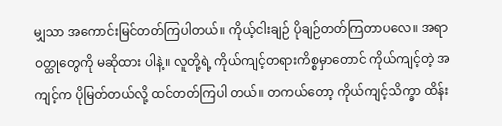မျှသာ အကောင်းမြင်တတ်ကြပါတယ်။ ကိုယ့်ငါးချဉ် ပိုချဉ်တတ်ကြတာပလေ။ အရာဝတ္ထုတွေကို မဆိုထား ပါနဲ့။ လူတို့ရဲ့ ကိုယ်ကျင့်တရားကိစ္စမှာတောင် ကိုယ်ကျင့်တဲ့ အကျင့်က ပိုမြတ်တယ်လို့ ထင်တတ်ကြပါ တယ်။ တကယ်တော့ ကိုယ်ကျင့်သိက္ခာ ထိန်း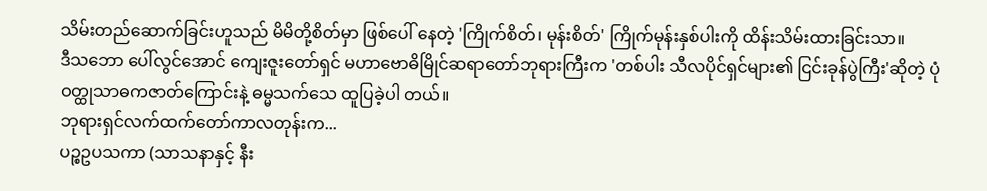သိမ်းတည်ဆောက်ခြင်းဟူသည် မိမိတို့စိတ်မှာ ဖြစ်ပေါ် နေတဲ့ 'ကြိုက်စိတ်၊ မုန်းစိတ်' ကြိုက်မုန်းနှစ်ပါးကို ထိန်းသိမ်းထားခြင်းသာ။
ဒီသဘော ပေါ်လွင်အောင် ကျေးဇူးတော်ရှင် မဟာဗောဓိမြိုင်ဆရာတော်ဘုရားကြီးက 'တစ်ပါး သီလပိုင်ရှင်များ၏ ငြင်းခုန်ပွဲကြီး'ဆိုတဲ့ ပုံဝတ္ထုသာဓကဇာတ်ကြောင်းနဲ့ ဓမ္မသက်သေ ထူပြခဲ့ပါ တယ်။
ဘုရားရှင်လက်ထက်တော်ကာလတုန်းက...
ပဉ္စဥပသကာ (သာသနာနှင့် နီး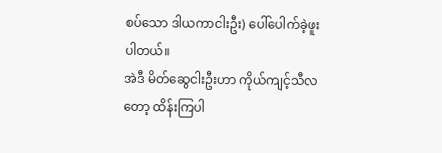စပ်သော ဒါယကာငါးဦး) ပေါ်ပေါက်ခဲ့ဖူးပါတယ်။
အဲဒီ မိတ်ဆွေငါးဦးဟာ ကိုယ်ကျင့်သီလတော့ ထိန်းကြပါ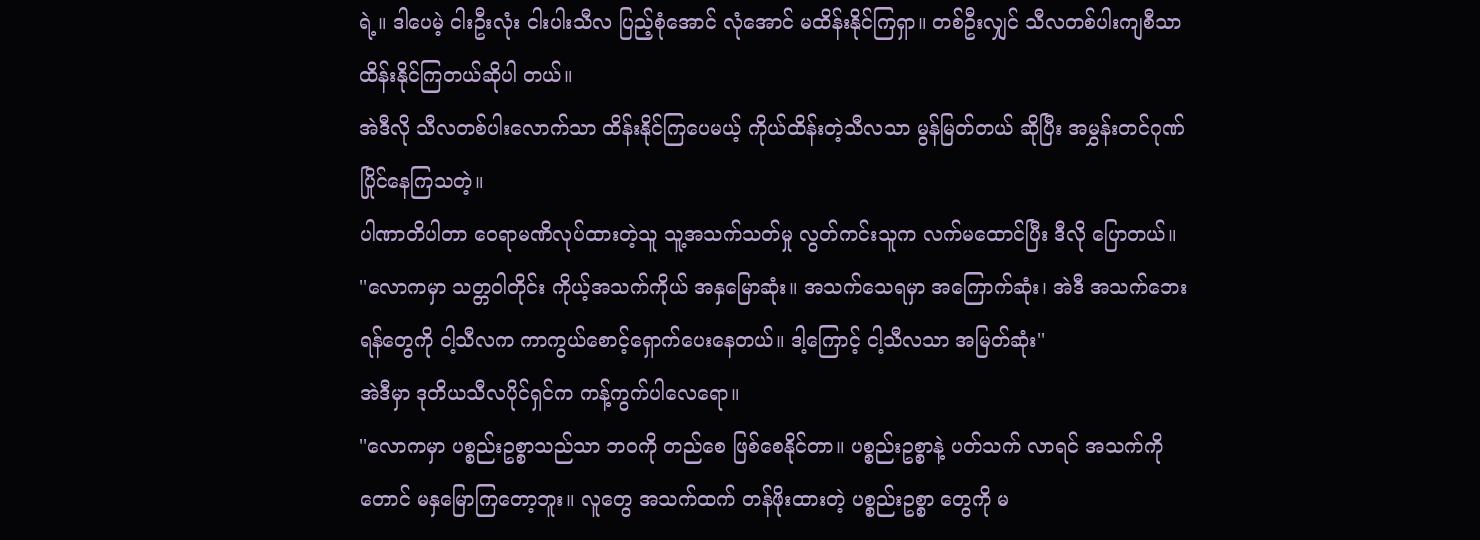ရဲ့။ ဒါပေမဲ့ ငါးဦးလုံး ငါးပါးသီလ ပြည့်စုံအောင် လုံအောင် မထိန်းနိုင်ကြရှာ။ တစ်ဦးလျှင် သီလတစ်ပါးကျစီသာ ထိန်းနိုင်ကြတယ်ဆိုပါ တယ်။
အဲဒီလို သီလတစ်ပါးလောက်သာ ထိန်းနိုင်ကြပေမယ့် ကိုယ်ထိန်းတဲ့သီလသာ မွန်မြတ်တယ် ဆိုပြီး အမွှန်းတင်ဂုဏ်ပြိုင်နေကြသတဲ့။
ပါဏာတိပါတာ ဝေရာမဏိလုပ်ထားတဲ့သူ သူ့အသက်သတ်မှု လွတ်ကင်းသူက လက်မထောင်ပြီး ဒီလို ပြောတယ်။
''လောကမှာ သတ္တဝါတိုင်း ကိုယ့်အသက်ကိုယ် အနှမြောဆုံး။ အသက်သေရမှာ အကြောက်ဆုံး၊ အဲဒီ အသက်ဘေးရန်တွေကို ငါ့သီလက ကာကွယ်စောင့်ရှောက်ပေးနေတယ်။ ဒါ့ကြောင့် ငါ့သီလသာ အမြတ်ဆုံး''
အဲဒီမှာ ဒုတိယသီလပိုင်ရှင်က ကန့်ကွက်ပါလေရော။
''လောကမှာ ပစ္စည်းဥစ္စာသည်သာ ဘဝကို တည်စေ ဖြစ်စေနိုင်တာ။ ပစ္စည်းဥစ္စာနဲ့ ပတ်သက် လာရင် အသက်ကိုတောင် မနှမြောကြတော့ဘူး။ လူတွေ အသက်ထက် တန်ဖိုးထားတဲ့ ပစ္စည်းဥစ္စာ တွေကို မ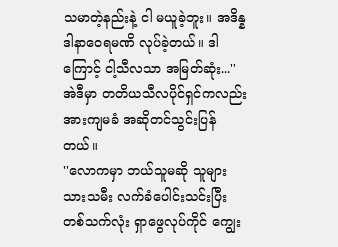သမာတဲ့နည်းနဲ့ ငါ မယူခဲ့ဘူး။ အဒိန္နဒါနာဝေရမဏိ လုပ်ခဲ့တယ်။ ဒါကြောင့် ငါ့သီလသာ အမြတ်ဆုံး...''
အဲဒီမှာ တတိယသီလပိုင်ရှင်ကလည်း အားကျမခံ အဆိုတင်သွင်းပြန်တယ်။
''လောကမှာ ဘယ်သူမဆို သူများသားသမီး လက်ခံပေါင်းသင်းပြီး တစ်သက်လုံး ရှာဖွေလုပ်ကိုင် ကျွေး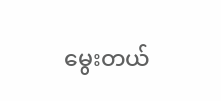မွေးတယ်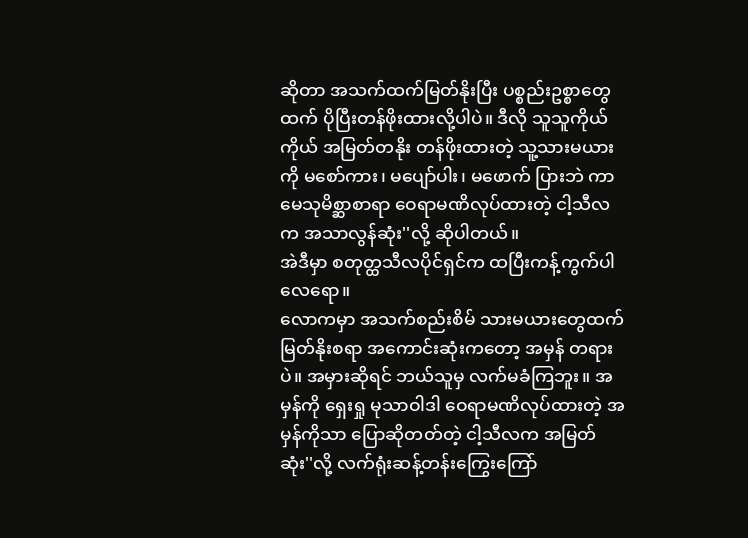ဆိုတာ အသက်ထက်မြတ်နိုးပြီး ပစ္စည်းဥစ္စာတွေထက် ပိုပြီးတန်ဖိုးထားလို့ပါပဲ။ ဒီလို သူသူကိုယ်ကိုယ် အမြတ်တနိုး တန်ဖိုးထားတဲ့ သူ့သားမယားကို မစော်ကား၊ မပျော်ပါး၊ မဖောက် ပြားဘဲ ကာမေသုမိစ္ဆာစာရာ ဝေရာမဏိလုပ်ထားတဲ့ ငါ့သီလက အသာလွန်ဆုံး''လို့ ဆိုပါတယ်။
အဲဒီမှာ စတုတ္ထသီလပိုင်ရှင်က ထပြီးကန့်ကွက်ပါလေရော။
လောကမှာ အသက်စည်းစိမ် သားမယားတွေထက် မြတ်နိုးစရာ အကောင်းဆုံးကတော့ အမှန် တရားပဲ။ အမှားဆိုရင် ဘယ်သူမှ လက်မခံကြဘူး။ အမှန်ကို ရှေးရှု မုသာဝါဒါ ဝေရာမဏိလုပ်ထားတဲ့ အမှန်ကိုသာ ပြောဆိုတတ်တဲ့ ငါ့သီလက အမြတ်ဆုံး''လို့ လက်ရုံးဆန့်တန်းကြွေးကြော်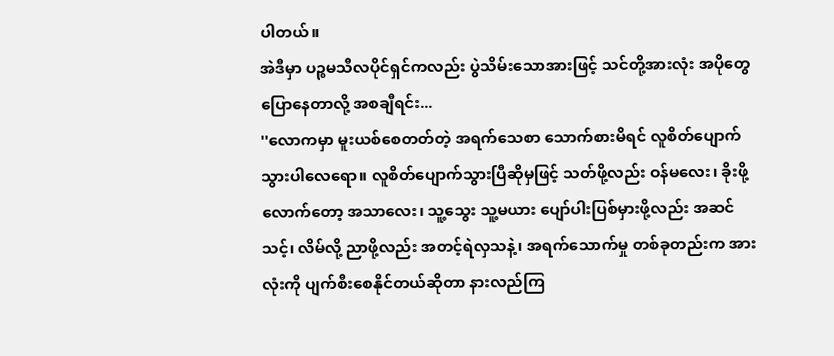ပါတယ်။
အဲဒီမှာ ပဉ္စမသီလပိုင်ရှင်ကလည်း ပွဲသိမ်းသောအားဖြင့် သင်တို့အားလုံး အပိုတွေပြောနေတာလို့ အစချီရင်း...
''လောကမှာ မူးယစ်စေတတ်တဲ့ အရက်သေစာ သောက်စားမိရင် လူစိတ်ပျောက်သွားပါလေရော။ လူစိတ်ပျောက်သွားပြီဆိုမှဖြင့် သတ်ဖို့လည်း ဝန်မလေး၊ ခိုးဖို့လောက်တော့ အသာလေး၊ သူ့သွေး သူ့မယား ပျော်ပါးပြစ်မှားဖို့လည်း အဆင်သင့်၊ လိမ်လို့ ညာဖို့လည်း အတင့်ရဲလှသနဲ့၊ အရက်သောက်မှု တစ်ခုတည်းက အားလုံးကို ပျက်စီးစေနိုင်တယ်ဆိုတာ နားလည်ကြ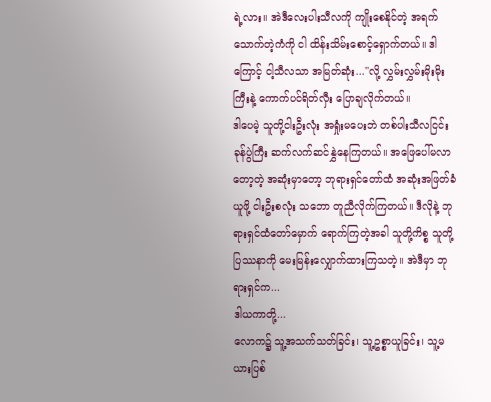ရဲ့လား။ အဲဒီလေးပါးသီလကို ကျိုးစေနိုင်တဲ့ အရက်သောက်တဲ့ကံကို ငါ ထိန်းသိမ်းစောင့်ရှောက်တယ်။ ဒါကြောင့် ငါ့သီလသာ အမြတ်ဆုံး...''လို့ လွှမ်းလွှမ်းမိုးမိုးကြီးနဲ့ ကောက်ပင်ရိတ်လှီး ပြောချလိုက်တယ်။
ဒါပေမဲ့ သူတို့ငါးဦးလုံး အရှုံးမပေးဘဲ တစ်ပါးသီလငြင်းခုန်ပွဲကြီး ဆက်လက်ဆင်နွှဲနေကြတယ်။ အဖြေပေါ်မလာတော့တဲ့ အဆုံးမှာတော့ ဘုရားရှင်တော်ထံ အဆုံးအဖြတ်ခံယူဖို့ ငါးဦးစလုံး သဘော တူညီလိုက်ကြတယ်။ ဒီလိုနဲ့ ဘုရားရှင်ထံတော်မှောက် ရောက်ကြတဲ့အခါ သူတို့ကိစ္စ သူတို့ပြဿနာကို မေးမြန်းလျှောက်ထားကြသတဲ့။ အဲဒီမှာ ဘုရားရှင်က...
ဒါယကာတို့...
လောက၌ သူ့အသက်သတ်ခြင်း၊ သူ့ဥစ္စာယူခြင်း၊ သူ့မယားပြစ်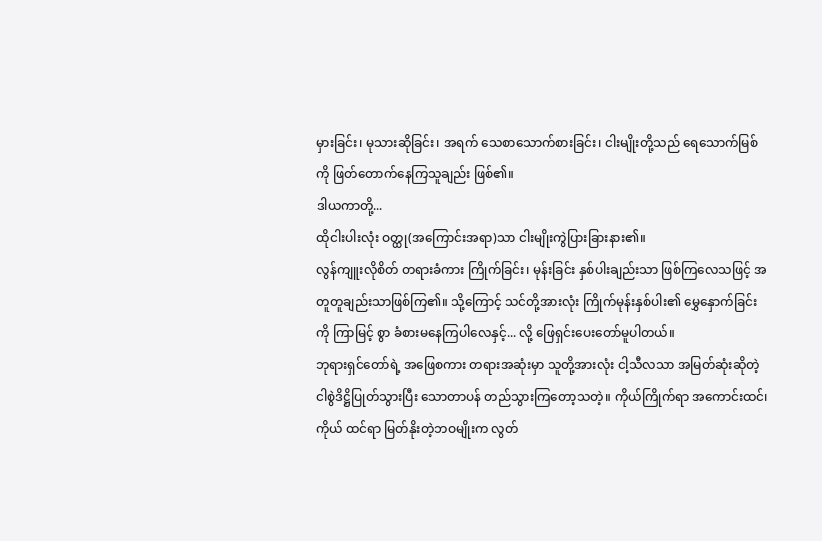မှားခြင်း၊ မုသားဆိုခြင်း၊ အရက် သေစာသောက်စားခြင်း၊ ငါးမျိုးတို့သည် ရေသောက်မြစ်ကို ဖြတ်တောက်နေကြသူချည်း ဖြစ်၏။
ဒါယကာတို့...
ထိုငါးပါးလုံး ဝတ္ထု(အကြောင်းအရာ)သာ ငါးမျိုးကွဲပြားခြားနား၏။
လွန်ကျူးလိုစိတ် တရားခံကား ကြိုက်ခြင်း၊ မုန်းခြင်း နှစ်ပါးချည်းသာ ဖြစ်ကြလေသဖြင့် အတူတူချည်းသာဖြစ်ကြ၏။ သို့ကြောင့် သင်တို့အားလုံး ကြိုက်မုန်းနှစ်ပါး၏ မွှေနှောက်ခြင်းကို ကြာမြင့် စွာ ခံစားမနေကြပါလေနှင့်... လို့ ဖြေရှင်းပေးတော်မူပါတယ်။
ဘုရားရှင်တော်ရဲ့ အဖြေစကား တရားအဆုံးမှာ သူတို့အားလုံး ငါ့သီလသာ အမြတ်ဆုံးဆိုတဲ့ ငါစွဲဒိဋ္ဌိပြုတ်သွားပြီး သောတာပန် တည်သွားကြတော့သတဲ့။ ကိုယ်ကြိုက်ရာ အကောင်းထင်၊ ကိုယ် ထင်ရာ မြတ်နိုးတဲ့ဘဝမျိုးက လွတ်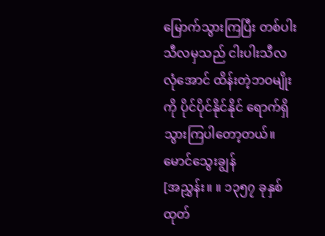မြောက်သွားကြပြီး တစ်ပါးသီလမှသည် ငါးပါးသီလ လုံအောင် ထိန်းတဲ့ဘဝမျိုးကို ပိုင်ပိုင်နိုင်နိုင် ရောက်ရှိသွားကြပါတော့တယ်။
မောင်သွေးချွန်
[အညွှန်း။ ။ ၁၃၅၇ ခုနှစ်ထုတ်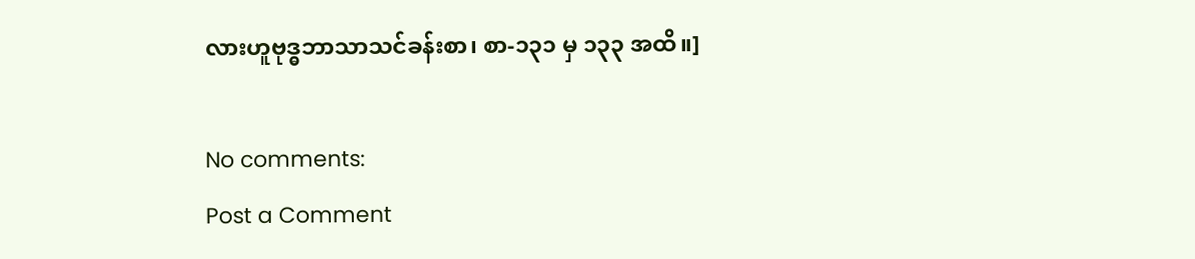လားဟူဗုဒ္ဓဘာသာသင်ခန်းစာ၊ စာ-၁၃၁ မှ ၁၃၃ အထိ။]

No comments:
Post a Comment